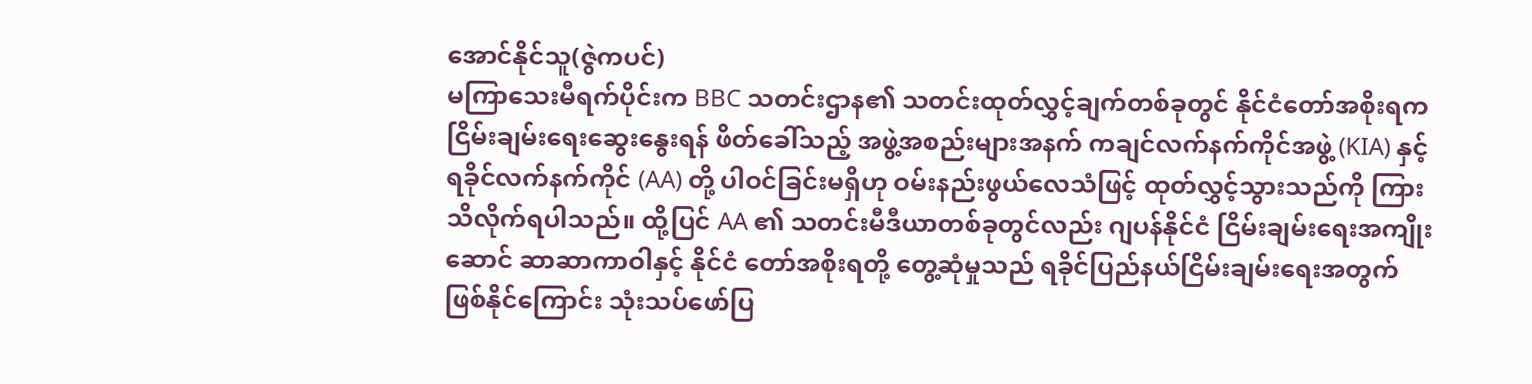အောင်နိုင်သူ(ဇွဲကပင်)
မကြာသေးမီရက်ပိုင်းက BBC သတင်းဌာန၏ သတင်းထုတ်လွှင့်ချက်တစ်ခုတွင် နိုင်ငံတော်အစိုးရက ငြိမ်းချမ်းရေးဆွေးနွေးရန် ဖိတ်ခေါ်သည့် အဖွဲ့အစည်းများအနက် ကချင်လက်နက်ကိုင်အဖွဲ့ (KIA) နှင့် ရခိုင်လက်နက်ကိုင် (AA) တို့ ပါဝင်ခြင်းမရှိဟု ဝမ်းနည်းဖွယ်လေသံဖြင့် ထုတ်လွှင့်သွားသည်ကို ကြားသိလိုက်ရပါသည်။ ထို့ပြင် AA ၏ သတင်းမီဒီယာတစ်ခုတွင်လည်း ဂျပန်နိုင်ငံ ငြိမ်းချမ်းရေးအကျိုးဆောင် ဆာဆာကာဝါနှင့် နိုင်ငံ တော်အစိုးရတို့ တွေ့ဆုံမှုသည် ရခိုင်ပြည်နယ်ငြိမ်းချမ်းရေးအတွက် ဖြစ်နိုင်ကြောင်း သုံးသပ်ဖော်ပြ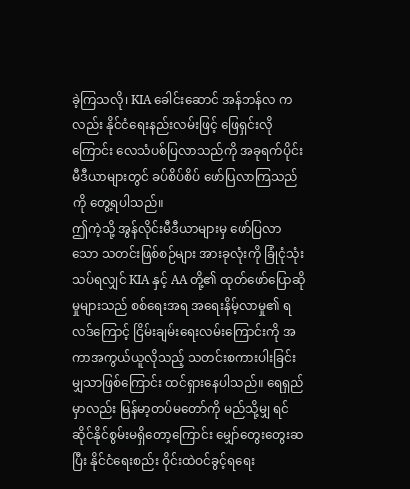ခဲ့ကြသလို၊ KIA ခေါင်းဆောင် အန်ဘန်လ ကလည်း နိုင်ငံရေးနည်းလမ်းဖြင့် ဖြေရှင်းလိုကြောင်း လေသံပစ်ပြလာသည်ကို အခုရက်ပိုင်း မီဒီယာများတွင် ခပ်စိပ်စိပ် ဖော်ပြလာကြသည်ကို တွေ့ရပါသည်။
ဤကဲ့သို့ အွန်လိုင်းမီဒီယာများမှ ဖော်ပြလာသော သတင်းဖြစ်စဉ်များ အားခုလုံးကို ခြုံငုံသုံးသပ်ရလျှင် KIA နှင့် AA တို့၏ ထုတ်ဖော်ပြောဆိုမှုများသည် စစ်ရေးအရ အရေးနိမ့်လာမှု၏ ရလဒ်ကြောင့် ငြိမ်းချမ်းရေးလမ်းကြောင်းကို အကာအကွယ်ယူလိုသည့် သတင်းစကားပါးခြင်းမျှသာဖြစ်ကြောင်း ထင်ရှားနေပါသည်။ ရေရှည်မှာလည်း မြန်မာ့တပ်မတော်ကို မည်သို့မျှ ရင်ဆိုင်နိုင်စွမ်းမရှိတော့ကြောင်း မျှော်တွေးတွေးဆပြီး နိုင်ငံရေးစည်း ဝိုင်းထဲဝင်ခွင့်ရရေး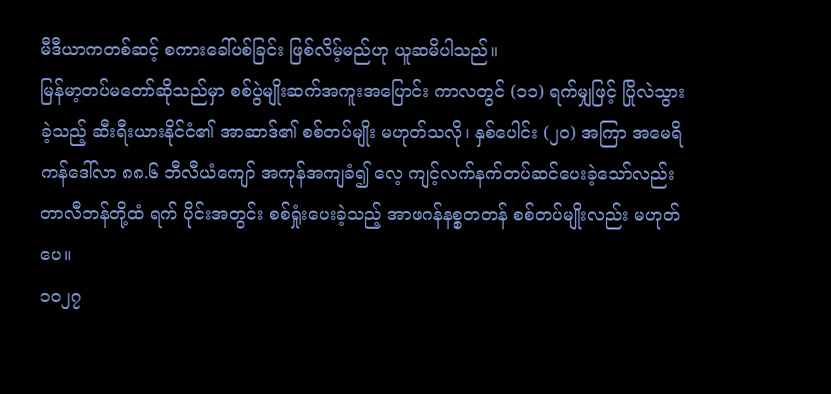မီဒီယာကတစ်ဆင့် စကားခေါ်ပစ်ခြင်း ဖြစ်လိမ့်မည်ဟု ယူဆမိပါသည်။
မြန်မာ့တပ်မတော်ဆိုသည်မှာ စစ်ပွဲမျိုးဆက်အကူးအပြောင်း ကာလတွင် (၁၁) ရက်မျှဖြင့် ပြိုလဲသွားခဲ့သည့် ဆီးရီးယားနိုင်ငံ၏ အာဆာဒ်၏ စစ်တပ်မျိုး မဟုတ်သလို၊ နှစ်ပေါင်း (၂၀) အကြာ အမေရိကန်ဒေါ်လာ ၈၈.၆ ဘီလီယံကျော် အကုန်အကျခံ၍ လေ့ ကျင့်လက်နက်တပ်ဆင်ပေးခဲ့သော်လည်း တာလီဘန်တို့ထံ ရက် ပိုင်းအတွင်း စစ်ရှုံးပေးခဲ့သည့် အာဖဂန်နစ္စတတန် စစ်တပ်မျိုးလည်း မဟုတ်ပေ။
၁၀၂၇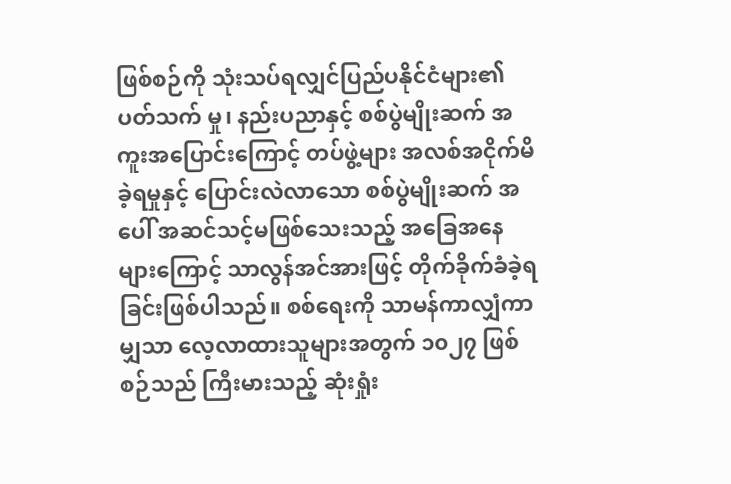ဖြစ်စဉ်ကို သုံးသပ်ရလျှင်ပြည်ပနိုင်ငံများ၏ ပတ်သက် မှု၊ နည်းပညာနှင့် စစ်ပွဲမျိုးဆက် အကူးအပြောင်းကြောင့် တပ်ဖွဲ့များ အလစ်အငိုက်မိခဲ့ရမှုနှင့် ပြောင်းလဲလာသော စစ်ပွဲမျိုးဆက် အပေါ် အဆင်သင့်မဖြစ်သေးသည့် အခြေအနေများကြောင့် သာလွန်အင်အားဖြင့် တိုက်ခိုက်ခံခဲ့ရခြင်းဖြစ်ပါသည်။ စစ်ရေးကို သာမန်ကာလျှံကာမျှသာ လေ့လာထားသူများအတွက် ၁၀၂၇ ဖြစ်စဉ်သည် ကြီးမားသည့် ဆုံးရှုံး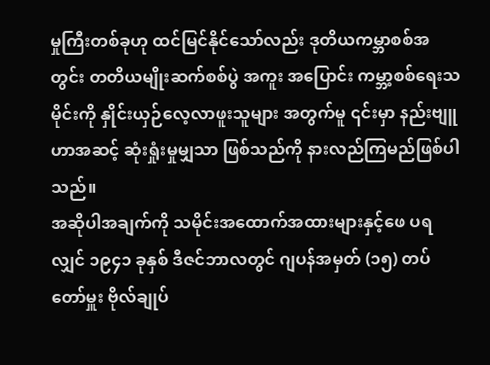မှုကြီးတစ်ခုဟု ထင်မြင်နိုင်သော်လည်း ဒုတိယကမ္ဘာစစ်အတွင်း တတိယမျိုးဆက်စစ်ပွဲ အကူး အပြောင်း ကမ္ဘာ့စစ်ရေးသမိုင်းကို နှိုင်းယှဉ်လေ့လာဖူးသူများ အတွက်မူ ၎င်းမှာ နည်းဗျူဟာအဆင့် ဆုံးရှုံးမှုမျှသာ ဖြစ်သည်ကို နားလည်ကြမည်ဖြစ်ပါသည်။
အဆိုပါအချက်ကို သမိုင်းအထောက်အထားများနှင့်ဖေ ပရလျှင် ၁၉၄၁ ခုနှစ် ဒီဇင်ဘာလတွင် ဂျပန်အမှတ် (၁၅) တပ်တော်မှူး ဗိုလ်ချုပ်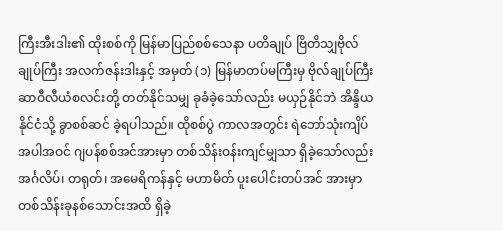ကြီးအီးဒါး၏ ထိုးစစ်ကို မြန်မာပြည်စစ်သေနာ ပတိချုပ် ဗြိတိသျှဗိုလ်ချုပ်ကြီး အလက်ဇန်းဒါးနှင့် အမှတ် (၁) မြန်မာတပ်မကြီးမှ ဗိုလ်ချုပ်ကြီး ဆာဝီလီယံစလင်းတို့ တတ်နိုင်သမျှ ခုခံခဲ့သော်လည်း မယှဉ်နိုင်ဘဲ အိန္ဒိယနိုင်ငံသို့ ခွာစစ်ဆင် ခဲ့ရပါသည်။ ထိုစစ်ပွဲ ကာလအတွင်း ရဲဘော်သုံးကျိပ်အပါအဝင် ဂျပန်စစ်အင်အားမှာ တစ်သိန်းဝန်းကျင်မျှသာ ရှိခဲ့သော်လည်း အင်္ဂလိပ်၊ တရုတ်၊ အမေရိကန်နှင့် မဟာမိတ် ပူးပေါင်းတပ်အင် အားမှာ တစ်သိန်းခုနစ်သောင်းအထိ ရှိခဲ့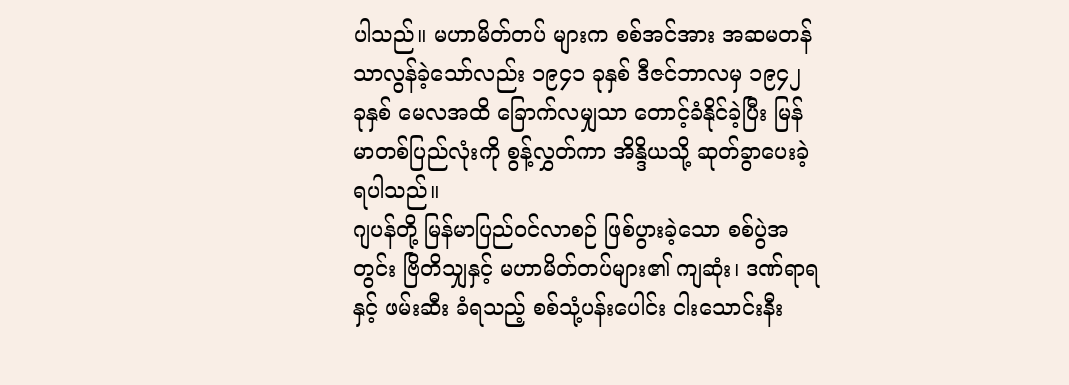ပါသည်။ မဟာမိတ်တပ် များက စစ်အင်အား အဆမတန် သာလွန်ခဲ့သော်လည်း ၁၉၄၁ ခုနှစ် ဒီဇင်ဘာလမှ ၁၉၄၂ ခုနှစ် မေလအထိ ခြောက်လမျှသာ တောင့်ခံနိုင်ခဲ့ပြီး မြန်မာတစ်ပြည်လုံးကို စွန့်လွှတ်ကာ အိန္ဒိယသို့ ဆုတ်ခွာပေးခဲ့ရပါသည်။
ဂျပန်တို့ မြန်မာပြည်ဝင်လာစဉ် ဖြစ်ပွားခဲ့သော စစ်ပွဲအတွင်း ဗြိတိသျှနှင့် မဟာမိတ်တပ်များ၏ ကျဆုံး၊ ဒဏ်ရာရနှင့် ဖမ်းဆီး ခံရသည့် စစ်သုံ့ပန်းပေါင်း ငါးသောင်းနီး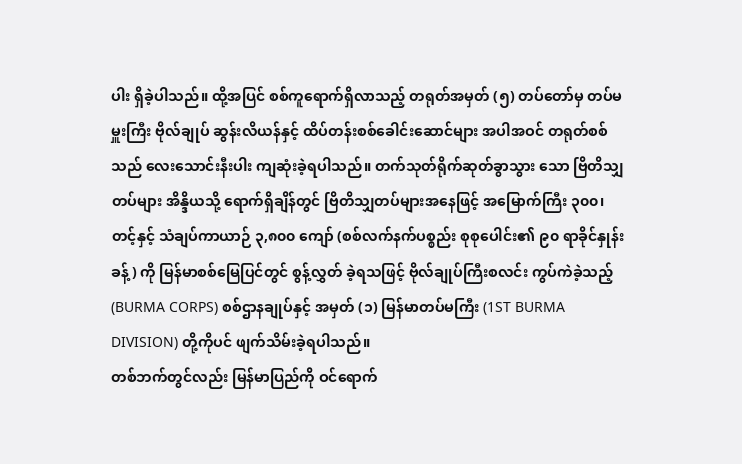ပါး ရှိခဲ့ပါသည်။ ထို့အပြင် စစ်ကူရောက်ရှိလာသည့် တရုတ်အမှတ် (၅) တပ်တော်မှ တပ်မ မှူးကြီး ဗိုလ်ချုပ် ဆွန်းလိယန်နှင့် ထိပ်တန်းစစ်ခေါင်းဆောင်များ အပါအဝင် တရုတ်စစ်သည် လေးသောင်းနီးပါး ကျဆုံးခဲ့ရပါသည်။ တက်သုတ်ရိုက်ဆုတ်ခွာသွား သော ဗြိတိသျှ တပ်များ အိန္ဒိယသို့ ရောက်ရှိချိန်တွင် ဗြိတိသျှတပ်များအနေဖြင့် အမြောက်ကြီး ၃၀၀၊ တင့်နှင့် သံချပ်ကာယာဉ် ၃,၈၀၀ ကျော် (စစ်လက်နက်ပစ္စည်း စုစုပေါင်း၏ ၉၀ ရာခိုင်နှုန်းခန့်) ကို မြန်မာစစ်မြေပြင်တွင် စွန့်လွှတ် ခဲ့ရသဖြင့် ဗိုလ်ချုပ်ကြီးစလင်း ကွပ်ကဲခဲ့သည့် (BURMA CORPS) စစ်ဌာနချုပ်နှင့် အမှတ် (၁) မြန်မာတပ်မကြီး (1ST BURMA DIVISION) တို့ကိုပင် ဖျက်သိမ်းခဲ့ရပါသည်။
တစ်ဘက်တွင်လည်း မြန်မာပြည်ကို ဝင်ရောက်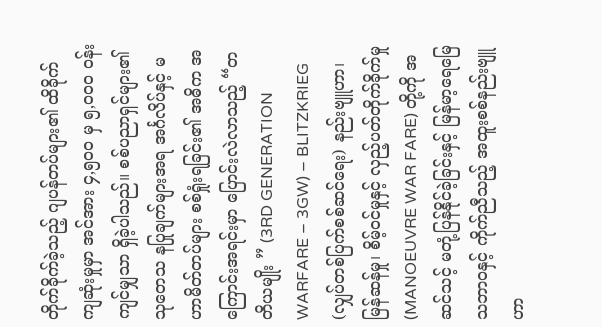တိုက်ခိုက်ခဲ့သည့် ဂျပန်တပ်များ၏ ထိခိုက်ကျဆုံးမှုမှာ အင်အား ၄,၅၀၀ မှ ၅,၀၀၀ ဝန်းကျင်မျှသာ ရှိခဲ့ပါသည်။ စစ်ပညာရှင်များ၏ သုတေသ နပြုချက်များအရ အင်္ဂလိပ်နှင့် မဟာမိတ်တပ်များ စစ်ရှုံးရခြင်း၏ အဓိက အကြောင်းအရင်းမှာ ပြောင်းလဲလာသည့် “တတိယမျိုး ” (3RD GENERATION WARFARE – 3GW) – BLITZKRIEG (လျှပ်တစ်ပြက်စစ်ဆင်ရေး) နည်းဗျူဟာ၊ မြန်ဆန်မှု၊ စိမ့်ဝင်မှုနှင့် လှည့်ပတ်တိုက်ခိုက်မှု (MANOEUVRE WAR FARE) တို့ကို အဆင်သင့် မတုံ့ပြန်နိုင်ခဲ့ခြင်းနှင့် မြန်မာ့ရေမြေ သဘာဝနှင့် ကိုက်ညီသည့် အထူးစစ်နည်းဗျူဟာ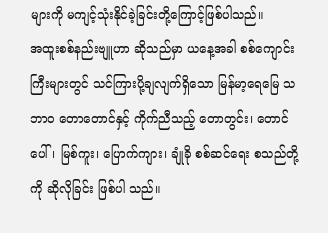များကို မကျင့်သုံးနိုင်ခဲ့ခြင်းတို့ကြောင့်ဖြစ်ပါသည်။
အထူးစစ်နည်းဗျူဟာ ဆိုသည်မှာ ယနေ့အခါ စစ်ကျောင်း ကြီးများတွင် သင်ကြားပို့ချလျက်ရှိသော မြန်မာ့ရေမြေ သဘာဝ တောတောင်နှင့် ကိုက်ညီသည့် တောတွင်း၊ တောင်ပေါ်၊ မြစ်ကူး၊ ပြောက်ကျား၊ ချုံခို စစ်ဆင်ရေး စသည်တို့ကို ဆိုလိုခြင်း ဖြစ်ပါ သည်။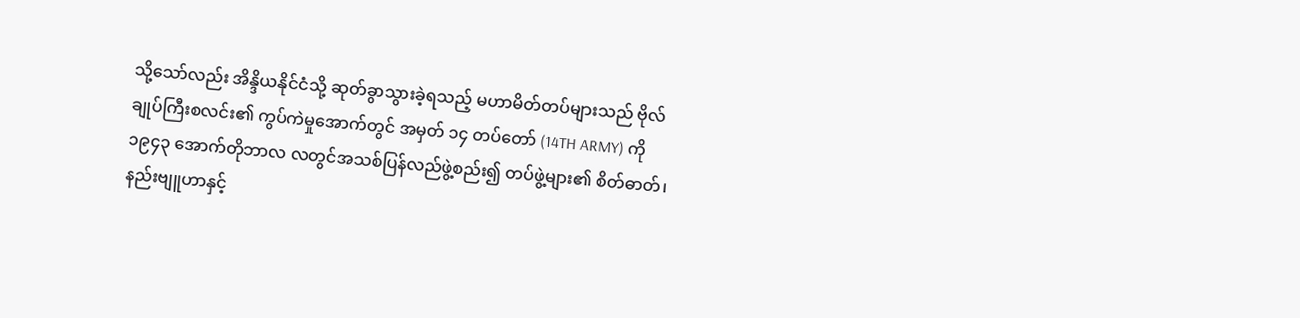သို့သော်လည်း အိန္ဒိယနိုင်ငံသို့ ဆုတ်ခွာသွားခဲ့ရသည့် မဟာမိတ်တပ်များသည် ဗိုလ်ချုပ်ကြီးစလင်း၏ ကွပ်ကဲမှုအောက်တွင် အမှတ် ၁၄ တပ်တော် (14TH ARMY) ကို ၁၉၄၃ အောက်တိုဘာလ လတွင်အသစ်ပြန်လည်ဖွဲ့စည်း၍ တပ်ဖွဲ့များ၏ စိတ်ဓာတ်၊ နည်းဗျူဟာနှင့်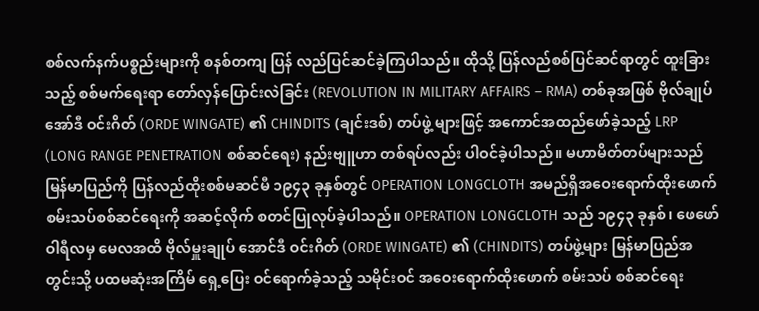စစ်လက်နက်ပစ္စည်းများကို စနစ်တကျ ပြန် လည်ပြင်ဆင်ခဲ့ကြပါသည်။ ထိုသို့ ပြန်လည်စစ်ပြင်ဆင်ရာတွင် ထူးခြားသည့် စစ်မက်ရေးရာ တော်လှန်ပြောင်းလဲခြင်း (REVOLUTION IN MILITARY AFFAIRS – RMA) တစ်ခုအဖြစ် ဗိုလ်ချုပ် အော်ဒီ ဝင်းဂိတ် (ORDE WINGATE) ၏ CHINDITS (ချင်းဒစ်) တပ်ဖွဲ့ များဖြင့် အကောင်အထည်ဖော်ခဲ့သည့် LRP (LONG RANGE PENETRATION စစ်ဆင်ရေး) နည်းဗျူဟာ တစ်ရပ်လည်း ပါဝင်ခဲ့ပါသည်။ မဟာမိတ်တပ်များသည် မြန်မာပြည်ကို ပြန်လည်ထိုးစစ်မဆင်မီ ၁၉၄၃ ခုနှစ်တွင် OPERATION LONGCLOTH အမည်ရှိအဝေးရောက်ထိုးဖောက် စမ်းသပ်စစ်ဆင်ရေးကို အဆင့်လိုက် စတင်ပြုလုပ်ခဲ့ပါသည်။ OPERATION LONGCLOTH သည် ၁၉၄၃ ခုနှစ်၊ ဖေဖော်ဝါရီလမှ မေလအထိ ဗိုလ်မှူးချုပ် အောင်ဒီ ဝင်းဂိတ် (ORDE WINGATE) ၏ (CHINDITS) တပ်ဖွဲ့များ မြန်မာပြည်အတွင်းသို့ ပထမဆုံးအကြိမ် ရှေ့ပြေး ဝင်ရောက်ခဲ့သည့် သမိုင်းဝင် အဝေးရောက်ထိုးဖောက် စမ်းသပ် စစ်ဆင်ရေး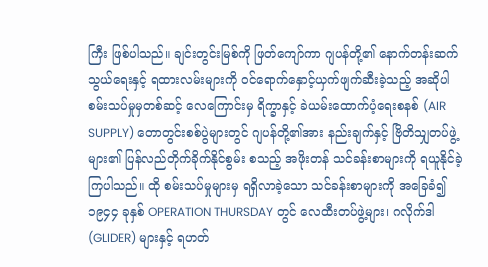ကြီး ဖြစ်ပါသည်။ ချင်းတွင်းမြစ်ကို ဖြတ်ကျော်ကာ ဂျပန်တို့၏ နောက်တန်းဆက်သွယ်ရေးနှင့် ရထားလမ်းများကို ဝင်ရောက်နှောင့်ယှက်ဖျက်ဆီးခဲ့သည့် အဆိုပါ စမ်းသပ်မှုမှတစ်ဆင့် လေကြောင်းမှ ရိက္ခာနှင့် ခဲယမ်းထောက်ပံ့ရေးစနစ် (AIR SUPPLY) တောတွင်းစစ်ပွဲများတွင် ဂျပန်တို့၏အား နည်းချက်နှင့် ဗြိတိသျှတပ်ဖွဲ့ များ၏ ပြန်လည်တိုက်ခိုက်နိုင်စွမ်း စသည့် အဖိုးတန် သင်ခန်းစာများကို ရယူနိုင်ခဲ့ကြပါသည်။ ထို စမ်းသပ်မှုများမှ ရရှိလာခဲ့သော သင်ခန်းစာများကို အခြေခံ၍ ၁၉၄၄ ခုနှစ် OPERATION THURSDAY တွင် လေထီးတပ်ဖွဲ့များ၊ ဂလိုက်ဒါ (GLIDER) များနှင့် ရဟတ်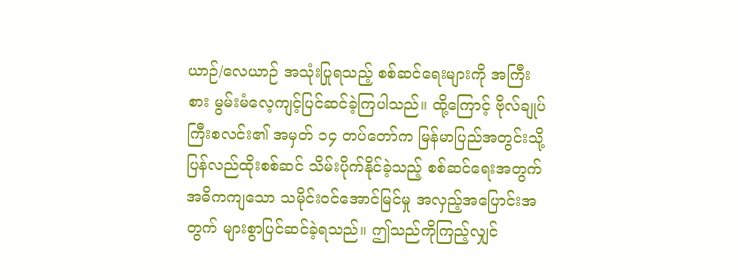ယာဉ်/လေယာဉ် အသုံးပြုရသည့် စစ်ဆင်ရေးများကို အကြီးစား မွမ်းမံလေ့ကျင့်ပြင်ဆင်ခဲ့ကြပါသည်။ ထို့ကြောင့် ဗိုလ်ချုပ်ကြီးစလင်း၏ အမှတ် ၁၄ တပ်တော်က မြန်မာပြည်အတွင်းသို့ ပြန်လည်ထိုးစစ်ဆင် သိမ်းပိုက်နိုင်ခဲ့သည့် စစ်ဆင်ရေးအတွက်အဓိကကျသော သမိုင်းဝင်အောင်မြင်မှု အလှည့်အပြောင်းအတွက် များစွာပြင်ဆင်ခဲ့ရသည်။ ဤသည်ကိုကြည့်လျှင်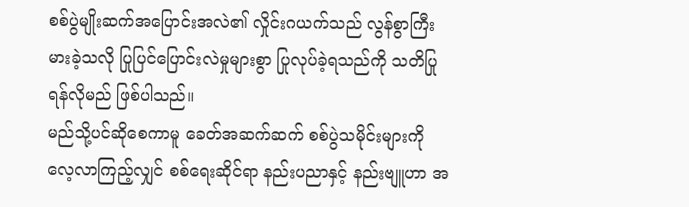စစ်ပွဲမျိုးဆက်အပြောင်းအလဲ၏ လှိုင်းဂယက်သည် လွန်စွာကြီးမားခဲ့သလို ပြုပြင်ပြောင်းလဲမှုများစွာ ပြုလုပ်ခဲ့ရသည်ကို သတိပြုရန်လိုမည် ဖြစ်ပါသည်။
မည်သို့ပင်ဆိုစေကာမူ ခေတ်အဆက်ဆက် စစ်ပွဲသမိုင်းများကို လေ့လာကြည့်လျှင် စစ်ရေးဆိုင်ရာ နည်းပညာနှင့် နည်းဗျူဟာ အ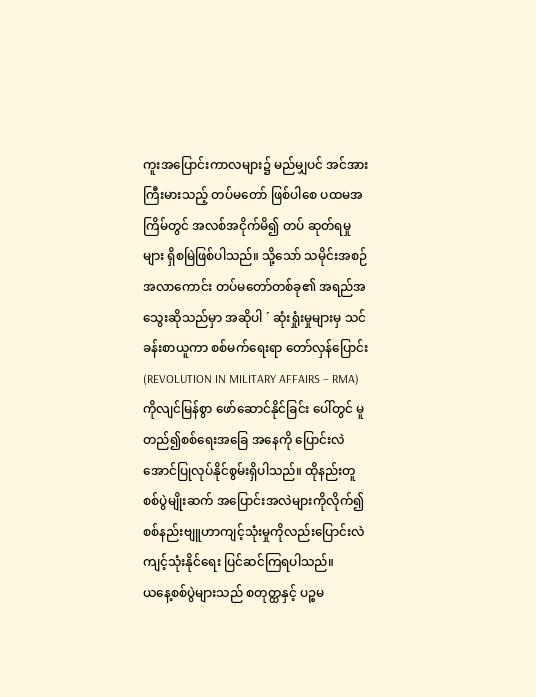ကူးအပြောင်းကာလများ၌ မည်မျှပင် အင်အားကြီးမားသည့် တပ်မတော် ဖြစ်ပါစေ ပထမအကြိမ်တွင် အလစ်အငိုက်မိ၍ တပ် ဆုတ်ရမှုများ ရှိစမြဲဖြစ်ပါသည်။ သို့သော် သမိုင်းအစဉ်အလာကောင်း တပ်မတော်တစ်ခု၏ အရည်အသွေးဆိုသည်မှာ အဆိုပါ ´ ဆုံးရှုံးမှုများမှ သင်ခန်းစာယူကာ စစ်မက်ရေးရာ တော်လှန်ပြောင်း (REVOLUTION IN MILITARY AFFAIRS – RMA) ကိုလျင်မြန်စွာ ဖော်ဆောင်နိုင်ခြင်း ပေါ်တွင် မူတည်၍စစ်ရေးအခြေ အနေကို ပြောင်းလဲအောင်ပြုလုပ်နိုင်စွမ်းရှိပါသည်။ ထိုနည်းတူ စစ်ပွဲမျိုးဆက် အပြောင်းအလဲများကိုလိုက်၍ စစ်နည်းဗျူဟာကျင့်သုံးမှုကိုလည်းပြောင်းလဲကျင့်သုံးနိုင်ရေး ပြင်ဆင်ကြရပါသည်။
ယနေ့စစ်ပွဲများသည် စတုတ္ထနှင့် ပဉ္စမ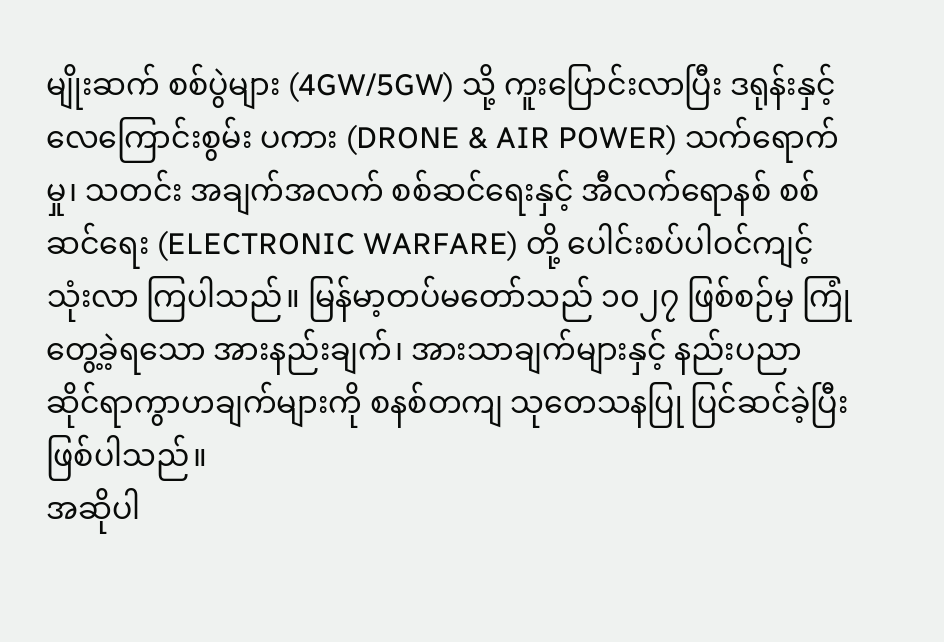မျိုးဆက် စစ်ပွဲများ (4GW/5GW) သို့ ကူးပြောင်းလာပြီး ဒရုန်းနှင့် လေကြောင်းစွမ်း ပကား (DRONE & AIR POWER) သက်ရောက်မှု၊ သတင်း အချက်အလက် စစ်ဆင်ရေးနှင့် အီလက်ရောနစ် စစ်ဆင်ရေး (ELECTRONIC WARFARE) တို့ ပေါင်းစပ်ပါဝင်ကျင့်သုံးလာ ကြပါသည်။ မြန်မာ့တပ်မတော်သည် ၁၀၂၇ ဖြစ်စဉ်မှ ကြုံတွေ့ခဲ့ရသော အားနည်းချက်၊ အားသာချက်များနှင့် နည်းပညာဆိုင်ရာကွာဟချက်များကို စနစ်တကျ သုတေသနပြု ပြင်ဆင်ခဲ့ပြီးဖြစ်ပါသည်။
အဆိုပါ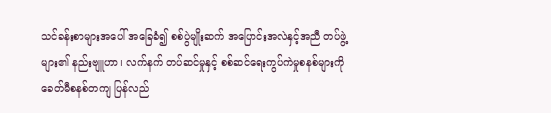သင်ခန်းစာများအပေါ် အခြေခံ၍ စစ်ပွဲမျိုးဆက် အပြောင်းအလဲနှင့်အညီ တပ်ဖွဲ့များ၏ နည်းဗျူဟာ၊ လက်နက် တပ်ဆင်မှုနှင့် စစ်ဆင်ရေးကွပ်ကဲမှုစနစ်များကို ခေတ်မီစနစ်တကျ ပြန်လည်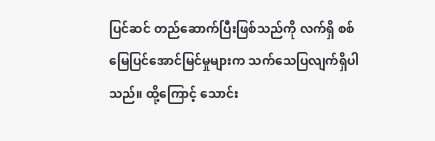ပြင်ဆင် တည်ဆောက်ပြီးဖြစ်သည်ကို လက်ရှိ စစ်မြေပြင်အောင်မြင်မှုများက သက်သေပြလျက်ရှိပါသည်။ ထို့ကြောင့် သောင်း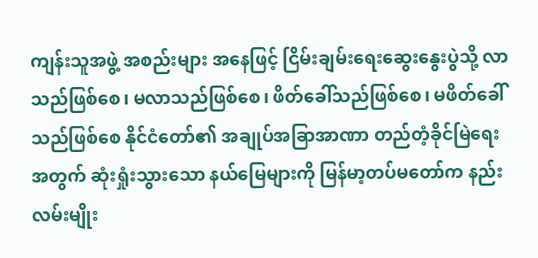ကျန်းသူအဖွဲ့ အစည်းများ အနေဖြင့် ငြိမ်းချမ်းရေးဆွေးနွေးပွဲသို့ လာသည်ဖြစ်စေ၊ မလာသည်ဖြစ်စေ၊ ဖိတ်ခေါ်သည်ဖြစ်စေ၊ မဖိတ်ခေါ်သည်ဖြစ်စေ နိုင်ငံတော်၏ အချုပ်အခြာအာဏာ တည်တံ့ခိုင်မြဲရေးအတွက် ဆုံးရှုံးသွားသော နယ်မြေများကို မြန်မာ့တပ်မတော်က နည်းလမ်းမျိုး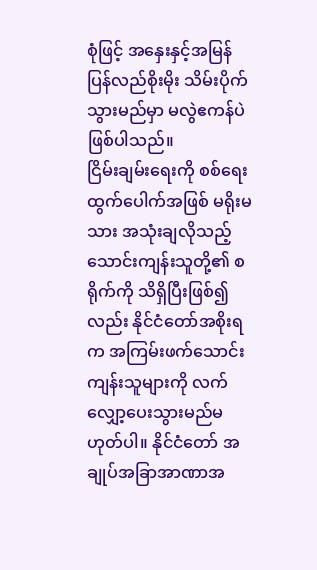စုံဖြင့် အနှေးနှင့်အမြန် ပြန်လည်စိုးမိုး သိမ်းပိုက်သွားမည်မှာ မလွဲဧကန်ပဲဖြစ်ပါသည်။
ငြိမ်းချမ်းရေးကို စစ်ရေးထွက်ပေါက်အဖြစ် မရိုးမသား အသုံးချလိုသည့် သောင်းကျန်းသူတို့၏ စရိုက်ကို သိရှိပြီးဖြစ်၍လည်း နိုင်ငံတော်အစိုးရက အကြမ်းဖက်သောင်းကျန်းသူများကို လက်လျှော့ပေးသွားမည်မဟုတ်ပါ။ နိုင်ငံတော် အချုပ်အခြာအာဏာအ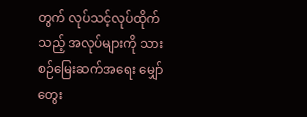တွက် လုပ်သင့်လုပ်ထိုက်သည့် အလုပ်များကို သားစဉ်မြေးဆက်အရေး မျှော်တွေး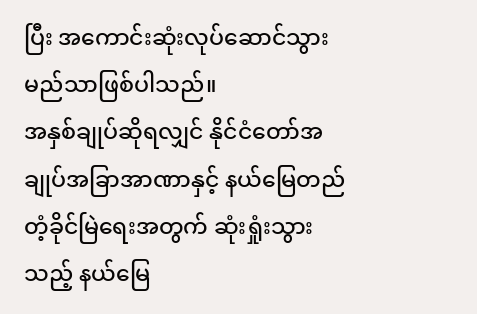ပြီး အကောင်းဆုံးလုပ်ဆောင်သွားမည်သာဖြစ်ပါသည်။
အနှစ်ချုပ်ဆိုရလျှင် နိုင်ငံတော်အချုပ်အခြာအာဏာနှင့် နယ်မြေတည်တံ့ခိုင်မြဲရေးအတွက် ဆုံးရှုံးသွားသည့် နယ်မြေ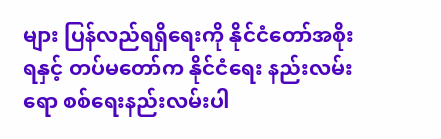များ ပြန်လည်ရရှိရေးကို နိုင်ငံတော်အစိုးရနှင့် တပ်မတော်က နိုင်ငံရေး နည်းလမ်းရော စစ်ရေးနည်းလမ်းပါ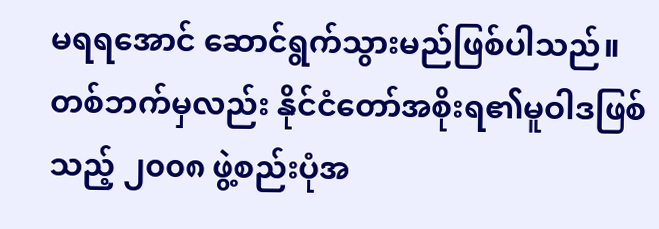မရရအောင် ဆောင်ရွက်သွားမည်ဖြစ်ပါသည်။ တစ်ဘက်မှလည်း နိုင်ငံတော်အစိုးရ၏မူဝါဒဖြစ်သည့် ၂၀၀၈ ဖွဲ့စည်းပုံအ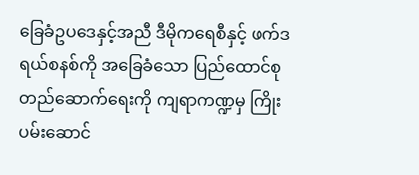ခြေခံဥပဒေနှင့်အညီ ဒီမိုကရေစီနှင့် ဖက်ဒရယ်စနစ်ကို အခြေခံသော ပြည်ထောင်စုတည်ဆောက်ရေးကို ကျရာကဏ္ဍမှ ကြိုးပမ်းဆောင်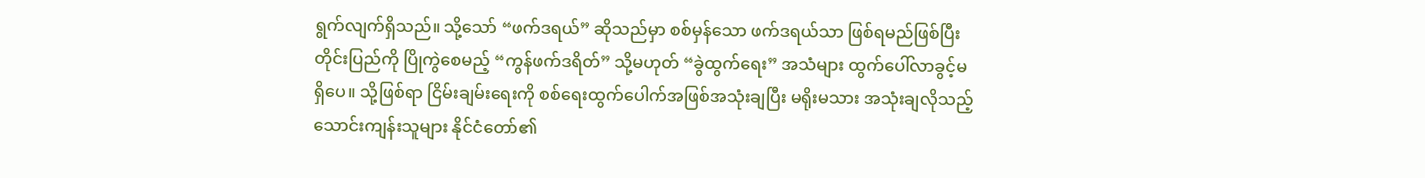ရွက်လျက်ရှိသည်။ သို့သော် “ဖက်ဒရယ်” ဆိုသည်မှာ စစ်မှန်သော ဖက်ဒရယ်သာ ဖြစ်ရမည်ဖြစ်ပြီး တိုင်းပြည်ကို ပြိုကွဲစေမည့် “ကွန်ဖက်ဒရိတ်” သို့မဟုတ် “ခွဲထွက်ရေး” အသံများ ထွက်ပေါ်လာခွင့်မရှိပေ။ သို့ဖြစ်ရာ ငြိမ်းချမ်းရေးကို စစ်ရေးထွက်ပေါက်အဖြစ်အသုံးချပြီး မရိုးမသား အသုံးချလိုသည့် သောင်းကျန်းသူများ နိုင်ငံတော်၏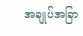အချုပ်အခြာ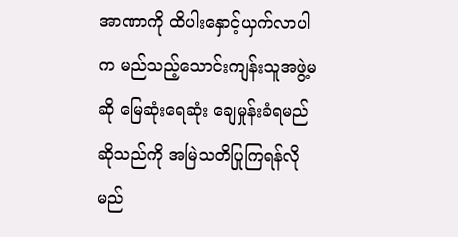အာဏာကို ထိပါးနှောင့်ယှက်လာပါက မည်သည့်သောင်းကျန်းသူအဖွဲ့မဆို မြေဆုံးရေဆုံး ချေမှုန်းခံရမည်ဆိုသည်ကို အမြဲသတိပြုကြရန်လိုမည်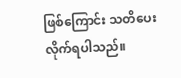ဖြစ်ကြောင်း သတိပေးလိုက်ရပါသည်။